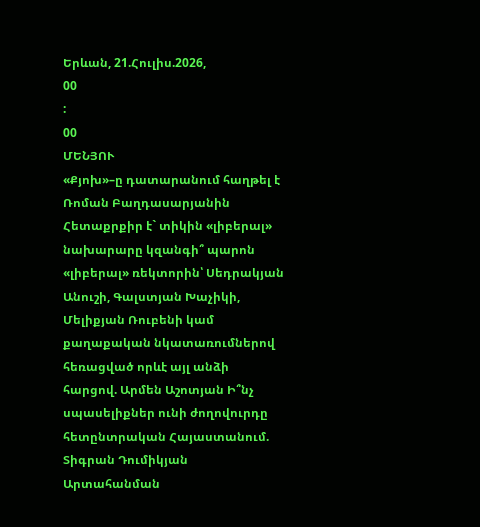Երևան, 21.Հուլիս.2026,
00
:
00
ՄԵՆՅՈՒ
«Քյոխ»–ը դատարանում հաղթել է Ռոման Բաղդասարյանին Հետաքրքիր է` տիկին «լիբերալ» նախարարը կզանգի՞ պարոն «լիբերալ» ռեկտորին՝ Սեդրակյան Անուշի, Գալստյան Խաչիկի, Մելիքյան Ռուբենի կամ քաղաքական նկատառումներով հեռացված որևէ այլ անձի հարցով. Արմեն Աշոտյան Ի՞նչ սպասելիքներ ունի ժողովուրդը հետընտրական Հայաստանում. Տիգրան Դումիկյան Արտահանման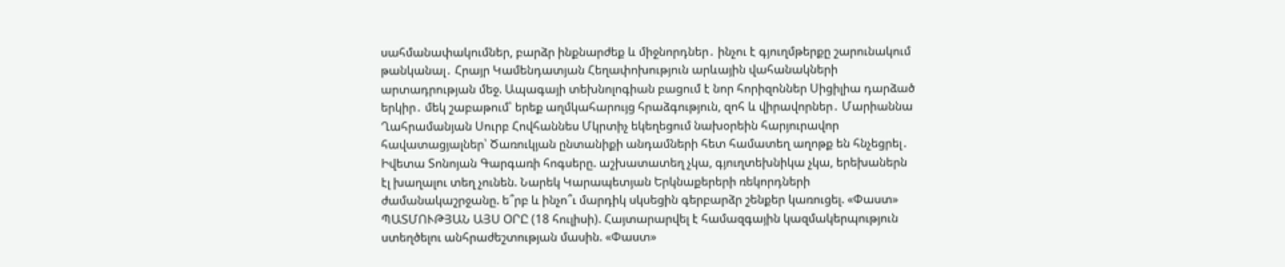սահմանափակումներ, բարձր ինքնարժեք և միջնորդներ․ ինչու է գյուղմթերքը շարունակում թանկանալ․ Հրայր Կամենդատյան Հեղափոխություն արևային վահանակների արտադրության մեջ. Ապագայի տեխնոլոգիան բացում է նոր հորիզոններ Սիցիլիա դարձած երկիր․ մեկ շաբաթում՝ երեք աղմկահարույց հրաձգություն, զոհ և վիրավորներ․ Մարիաննա Ղահրամանյան Սուրբ Հովհաննես Մկրտիչ եկեղեցում նախօրեին հարյուրավոր հավատացյալներ՝ Ծառուկյան ընտանիքի անդամների հետ համատեղ աղոթք են հնչեցրել․ Իվետա Տոնոյան Գարգառի հոգսերը. աշխատատեղ չկա, գյուղտեխնիկա չկա, երեխաներն էլ խաղալու տեղ չունեն. Նարեկ Կարապետյան Երկնաքերերի ռեկորդների ժամանակաշրջանը. ե՞րբ և ինչո՞ւ մարդիկ սկսեցին գերբարձր շենքեր կառուցել. «Փաստ» ՊԱՏՄՈՒԹՅԱՆ ԱՅՍ ՕՐԸ (18 հուլիսի). Հայտարարվել է համազգային կազմակերպություն ստեղծելու անհրաժեշտության մասին. «Փաստ»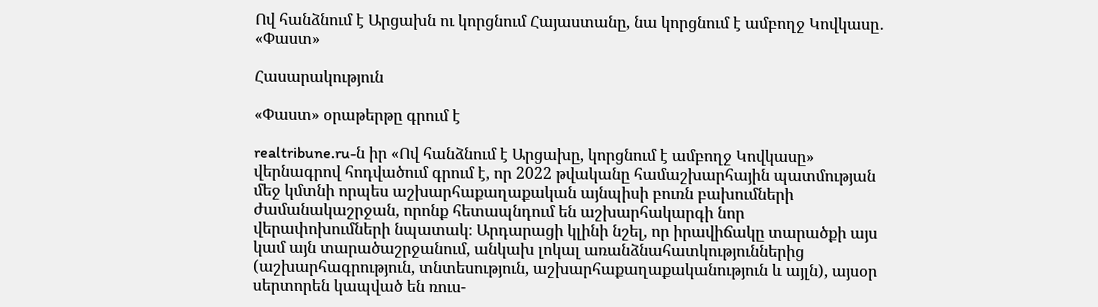Ով հանձնում է Արցախն ու կորցնում Հայաստանը, նա կորցնում է ամբողջ Կովկասը․ «Փաստ»

Հասարակություն

«Փաստ» օրաթերթը գրում է

realtribune.ru-ն իր «Ով հանձնում է Արցախը, կորցնում է ամբողջ Կովկասը» վերնագրով հոդվածում գրում է, որ 2022 թվականը համաշխարհային պատմության մեջ կմտնի որպես աշխարհաքաղաքական այնպիսի բուռն բախումների ժամանակաշրջան, որոնք հետապնդում են աշխարհակարգի նոր վերափոխումների նպատակ։ Արդարացի կլինի նշել, որ իրավիճակը տարածքի այս կամ այն տարածաշրջանում, անկախ լոկալ առանձնահատկություններից (աշխարհագրություն, տնտեսություն, աշխարհաքաղաքականություն և այլն), այսօր սերտորեն կապված են ռուս-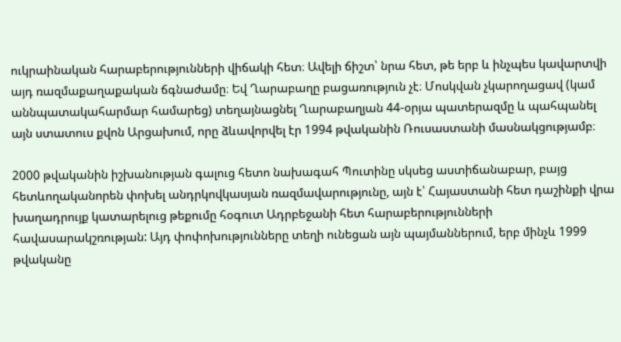ուկրաինական հարաբերությունների վիճակի հետ։ Ավելի ճիշտ՝ նրա հետ, թե երբ և ինչպես կավարտվի այդ ռազմաքաղաքական ճգնաժամը։ Եվ Ղարաբաղը բացառություն չէ։ Մոսկվան չկարողացավ (կամ աննպատակահարմար համարեց) տեղայնացնել Ղարաբաղյան 44-օրյա պատերազմը և պահպանել այն ստատուս քվոն Արցախում, որը ձևավորվել էր 1994 թվականին Ռուսաստանի մասնակցությամբ։

2000 թվականին իշխանության գալուց հետո նախագահ Պուտինը սկսեց աստիճանաբար, բայց հետևողականորեն փոխել անդրկովկասյան ռազմավարությունը, այն է՝ Հայաստանի հետ դաշինքի վրա խաղադրույք կատարելուց թեքումը հօգուտ Ադրբեջանի հետ հարաբերությունների հավասարակշռության: Այդ փոփոխությունները տեղի ունեցան այն պայմաններում, երբ մինչև 1999 թվականը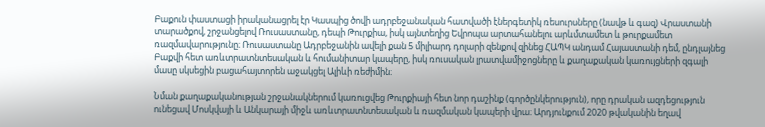Բաքուն փաստացի իրականացրել էր Կասպից ծովի ադրբեջանական հատվածի էներգետիկ ռեսուրսները (նավթ և գազ) Վրաստանի տարածքով, շրջանցելով Ռուսաստանը, դեպի Թուրքիա, իսկ այնտեղից Եվրոպա արտահանելու արևմտամետ և թուրքամետ ռազմավարությունը։ Ռուսաստանը Ադրբեջանին ավելի քան 5 միլիարդ դոլարի զենքով զինեց ՀԱՊԿ անդամ Հայաստանի դեմ, ընդլայնեց Բաքվի հետ առևտրատնտեսական և հումանիտար կապերը, իսկ ռուսական լրատվամիջոցները և քաղաքական կառույցների զգալի մասը սկսեցին բացահայտորեն աջակցել Ալիևի ռեժիմին։

Նման քաղաքականության շրջանակներում կառուցվեց Թուրքիայի հետ նոր դաշինք (գործընկերություն), որը դրական ազդեցություն ունեցավ Մոսկվայի և Անկարայի միջև առևտրատնտեսական և ռազմական կապերի վրա։ Արդյունքում 2020 թվականին եղավ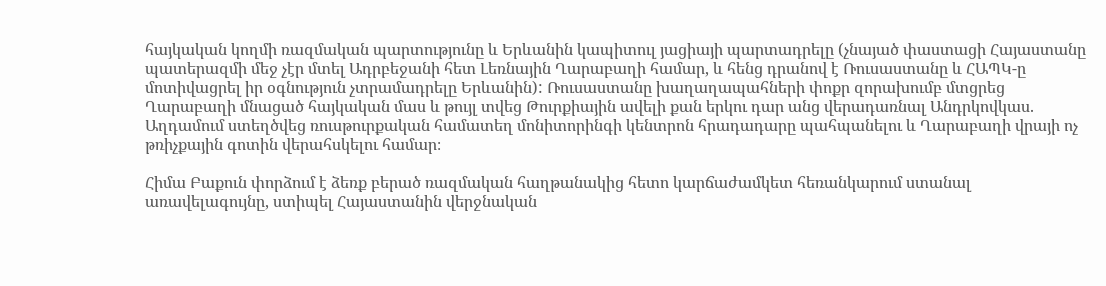հայկական կողմի ռազմական պարտությունը և Երևանին կապիտուլ յացիայի պարտադրելը (չնայած փաստացի Հայաստանը պատերազմի մեջ չէր մտել Ադրբեջանի հետ Լեռնային Ղարաբաղի համար, և հենց դրանով է Ռուսաստանը և ՀԱՊԿ-ը մոտիվացրել իր օգնություն չտրամադրելը Երևանին): Ռուսաստանը խաղաղապահների փոքր զորախումբ մտցրեց Ղարաբաղի մնացած հայկական մաս և թույլ տվեց Թուրքիային ավելի քան երկու դար անց վերադառնալ Անդրկովկաս. Աղդամում ստեղծվեց ռուսթուրքական համատեղ մոնիտորինգի կենտրոն հրադադարը պահպանելու և Ղարաբաղի վրայի ոչ թռիչքային գոտին վերահսկելու համար։

Հիմա Բաքուն փորձում է ձեռք բերած ռազմական հաղթանակից հետո կարճաժամկետ հեռանկարում ստանալ առավելագույնը, ստիպել Հայաստանին վերջնական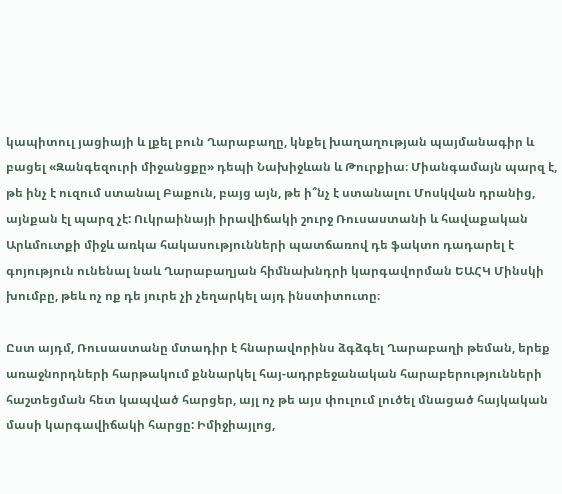կապիտուլ յացիայի և լքել բուն Ղարաբաղը, կնքել խաղաղության պայմանագիր և բացել «Զանգեզուրի միջանցքը» դեպի Նախիջևան և Թուրքիա։ Միանգամայն պարզ է, թե ինչ է ուզում ստանալ Բաքուն, բայց այն, թե ի՞նչ է ստանալու Մոսկվան դրանից, այնքան էլ պարզ չէ: Ուկրաինայի իրավիճակի շուրջ Ռուսաստանի և հավաքական Արևմուտքի միջև առկա հակասությունների պատճառով դե ֆակտո դադարել է գոյություն ունենալ նաև Ղարաբաղյան հիմնախնդրի կարգավորման ԵԱՀԿ Մինսկի խումբը, թեև ոչ ոք դե յուրե չի չեղարկել այդ ինստիտուտը։

Ըստ այդմ, Ռուսաստանը մտադիր է հնարավորինս ձգձգել Ղարաբաղի թեման, երեք առաջնորդների հարթակում քննարկել հայ-ադրբեջանական հարաբերությունների հաշտեցման հետ կապված հարցեր, այլ ոչ թե այս փուլում լուծել մնացած հայկական մասի կարգավիճակի հարցը: Իմիջիայլոց,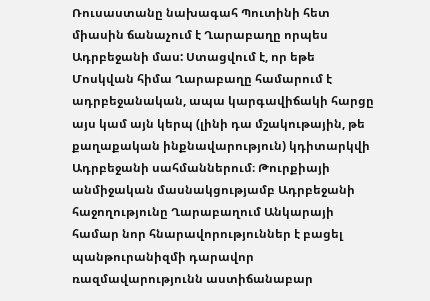Ռուսաստանը նախագահ Պուտինի հետ միասին ճանաչում է Ղարաբաղը որպես Ադրբեջանի մաս: Ստացվում է, որ եթե Մոսկվան հիմա Ղարաբաղը համարում է ադրբեջանական, ապա կարգավիճակի հարցը այս կամ այն կերպ (լինի դա մշակութային, թե քաղաքական ինքնավարություն) կդիտարկվի Ադրբեջանի սահմաններում։ Թուրքիայի անմիջական մասնակցությամբ Ադրբեջանի հաջողությունը Ղարաբաղում Անկարայի համար նոր հնարավորություններ է բացել պանթուրանիզմի դարավոր ռազմավարությունն աստիճանաբար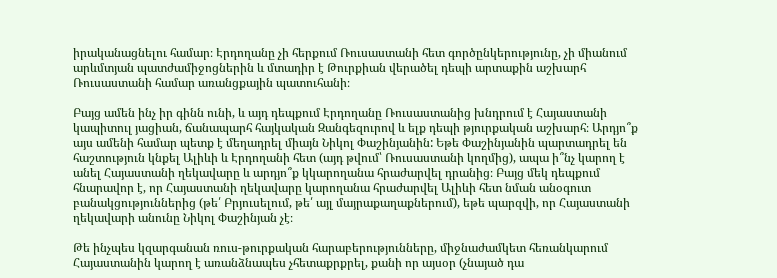իրականացնելու համար։ Էրդողանը չի հերքում Ռուսաստանի հետ գործընկերությունը, չի միանում արևմտյան պատժամիջոցներին և մտադիր է Թուրքիան վերածել դեպի արտաքին աշխարհ Ռուսաստանի համար առանցքային պատուհանի։

Բայց ամեն ինչ իր գինն ունի, և այդ դեպքում Էրդողանը Ռուսաստանից խնդրում է Հայաստանի կապիտուլ յացիան, ճանապարհ հայկական Զանգեզուրով և ելք դեպի թյուրքական աշխարհ։ Արդյո՞ք այս ամենի համար պետք է մեղադրել միայն Նիկոլ Փաշինյանին: Եթե Փաշինյանին պարտադրել են հաշտություն կնքել Ալիևի և Էրդողանի հետ (այդ թվում՝ Ռուսաստանի կողմից), ապա ի՞նչ կարող է անել Հայաստանի ղեկավարը և արդյո՞ք կկարողանա հրաժարվել դրանից։ Բայց մեկ դեպքում հնարավոր է, որ Հայաստանի ղեկավարը կարողանա հրաժարվել Ալիևի հետ նման անօգուտ բանակցություններից (թե՛ Բրյուսելում, թե՛ այլ մայրաքաղաքներում), եթե պարզվի, որ Հայաստանի ղեկավարի անունը Նիկոլ Փաշինյան չէ։

Թե ինչպես կզարգանան ռուս-թուրքական հարաբերությունները, միջնաժամկետ հեռանկարում Հայաստանին կարող է առանձնապես չհետաքրքրել, քանի որ այսօր (չնայած դա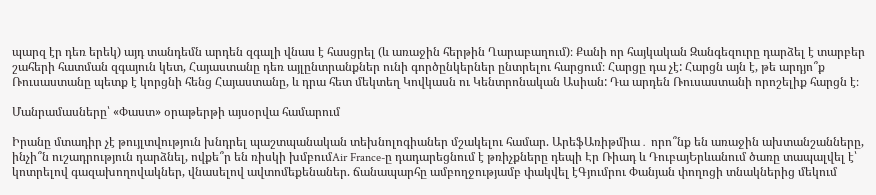պարզ էր դեռ երեկ) այդ տանդեմն արդեն զգալի վնաս է հասցրել (և առաջին հերթին Ղարաբաղում)։ Քանի որ հայկական Զանգեզուրը դարձել է տարբեր շահերի հատման զգայուն կետ, Հայաստանը դեռ այլընտրանքներ ունի գործընկերներ ընտրելու հարցում։ Հարցը դա չէ: Հարցն այն է, թե արդյո՞ք Ռուսաստանը պետք է կորցնի հենց Հայաստանը, և դրա հետ մեկտեղ Կովկասն ու Կենտրոնական Ասիան: Դա արդեն Ռուսաստանի որոշելիք հարցն է։

Մանրամասները՝ «Փաստ» օրաթերթի այսօրվա համարում

Իրանը մտադիր չէ թույլտվություն խնդրել պաշտպանական տեխնոլոգիաներ մշակելու համար. ԱրեֆԱռիթմիա․ որո՞նք են առաջին ախտանշանները, ինչի՞ն ուշադրություն դարձնել, ովքե՞ր են ռիսկի խմբումAir France-ը դադարեցնում է թռիչքները դեպի Էր Ռիադ և ԴուբայԵրևանում ծառը տապալվել է՝ կոտրելով գազախողովակներ, վնասելով ավտոմեքենաներ. ճանապարհը ամբողջությամբ փակվել էԳյումրու Փանյան փողոցի տնակներից մեկում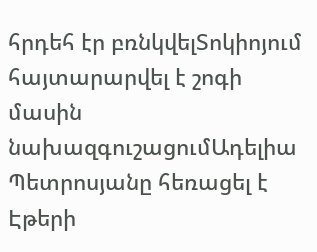հրդեհ էր բռնկվելՏոկիոյում հայտարարվել է շոգի մասին նախազգուշացումԱդելիա Պետրոսյանը հեռացել է Էթերի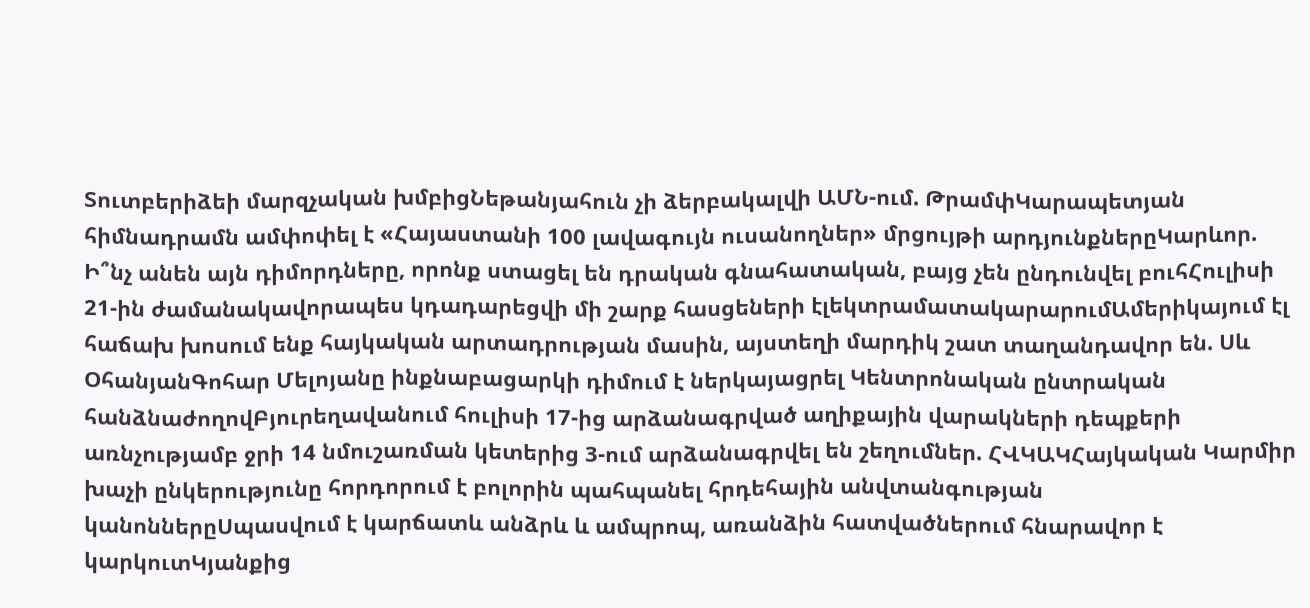Տուտբերիձեի մարզչական խմբիցՆեթանյահուն չի ձերբակալվի ԱՄՆ-ում. ԹրամփԿարապետյան հիմնադրամն ամփոփել է «Հայաստանի 100 լավագույն ուսանողներ» մրցույթի արդյունքներըԿարևոր. Ի՞նչ անեն այն դիմորդները, որոնք ստացել են դրական գնահատական, բայց չեն ընդունվել բուհՀուլիսի 21-ին ժամանակավորապես կդադարեցվի մի շարք հասցեների էլեկտրամատակարարումԱմերիկայում էլ հաճախ խոսում ենք հայկական արտադրության մասին, այստեղի մարդիկ շատ տաղանդավոր են. Սև ՕհանյանԳոհար Մելոյանը ինքնաբացարկի դիմում է ներկայացրել Կենտրոնական ընտրական հանձնաժողովԲյուրեղավանում հուլիսի 17-ից արձանագրված աղիքային վարակների դեպքերի առնչությամբ ջրի 14 նմուշառման կետերից 3-ում արձանագրվել են շեղումներ. ՀՎԿԱԿՀայկական Կարմիր խաչի ընկերությունը հորդորում է բոլորին պահպանել հրդեհային անվտանգության կանոններըՍպասվում է կարճատև անձրև և ամպրոպ, առանձին հատվածներում հնարավոր է կարկուտԿյանքից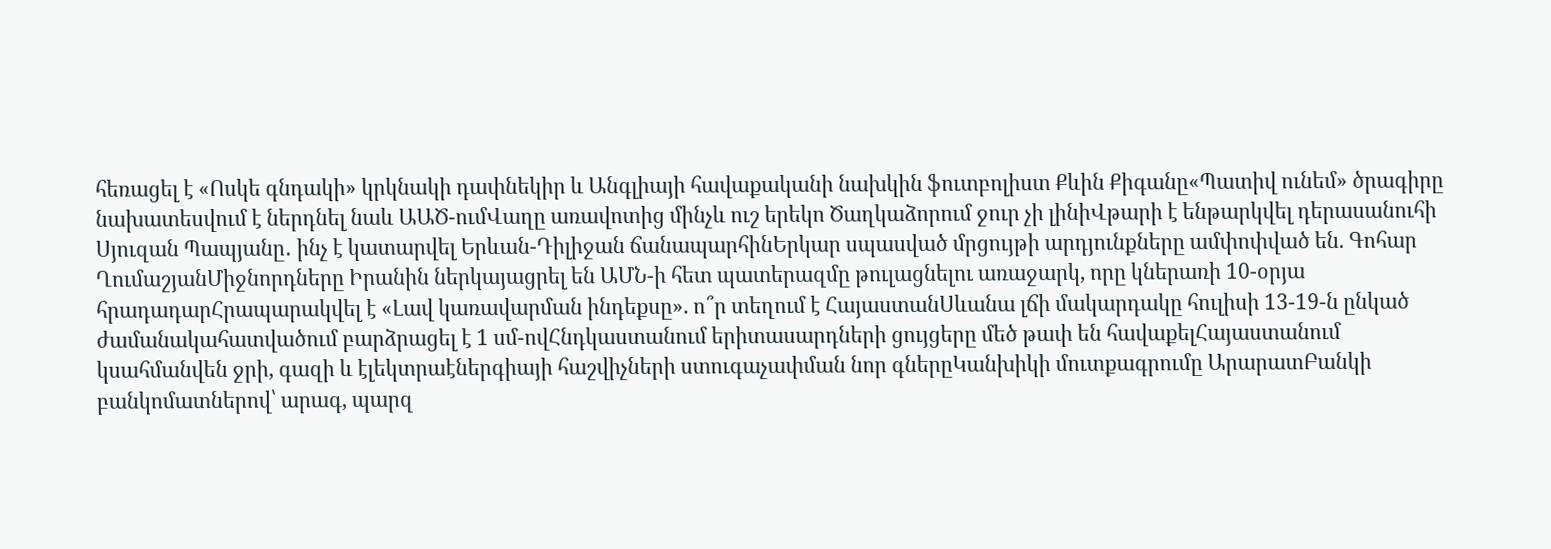հեռացել է «Ոսկե գնդակի» կրկնակի դափնեկիր և Անգլիայի հավաքականի նախկին ֆուտբոլիստ Քևին Քիգանը«Պատիվ ունեմ» ծրագիրը նախատեսվում է ներդնել նաև ԱԱԾ-ումՎաղը առավոտից մինչև ուշ երեկո Ծաղկաձորում ջուր չի լինիՎթարի է ենթարկվել դերասանուհի Սյուզան Պապյանը․ ինչ է կատարվել Երևան-Դիլիջան ճանապարհինԵրկար սպասված մրցույթի արդյունքները ամփոփված են. Գոհար ՂումաշյանՄիջնորդները Իրանին ներկայացրել են ԱՄՆ-ի հետ պատերազմը թուլացնելու առաջարկ, որը կներառի 10-օրյա հրադադարՀրապարակվել է «Լավ կառավարման ինդեքսը». ո՞ր տեղում է ՀայաստանՍևանա լճի մակարդակը հուլիսի 13-19-ն ընկած ժամանակահատվածում բարձրացել է 1 սմ-ովՀնդկաստանում երիտասարդների ցույցերը մեծ թափ են հավաքելՀայաստանում կսահմանվեն ջրի, գազի և էլեկտրաէներգիայի հաշվիչների ստուգաչափման նոր գներըԿանխիկի մուտքագրումը ԱրարատԲանկի բանկոմատներով՝ արագ, պարզ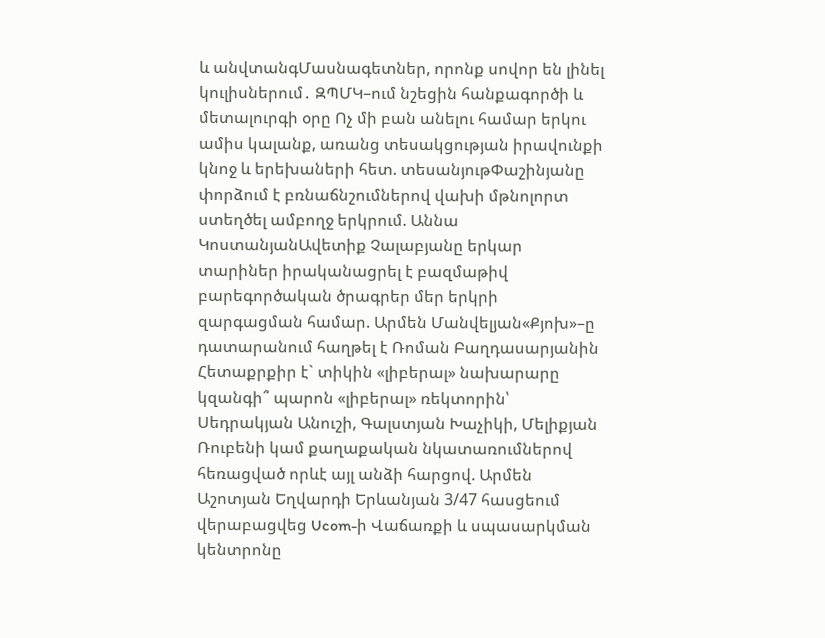և անվտանգՄասնագետներ, որոնք սովոր են լինել կուլիսներում․ ԶՊՄԿ–ում նշեցին հանքագործի և մետալուրգի օրը Ոչ մի բան անելու համար երկու ամիս կալանք, առանց տեսակցության իրավունքի կնոջ և երեխաների հետ. տեսանյութՓաշինյանը փորձում է բռնաճնշումներով վախի մթնոլորտ ստեղծել ամբողջ երկրում. Աննա ԿոստանյանԱվետիք Չալաբյանը երկար տարիներ իրականացրել է բազմաթիվ բարեգործական ծրագրեր մեր երկրի զարգացման համար. Արմեն Մանվելյան«Քյոխ»–ը դատարանում հաղթել է Ռոման Բաղդասարյանին Հետաքրքիր է` տիկին «լիբերալ» նախարարը կզանգի՞ պարոն «լիբերալ» ռեկտորին՝ Սեդրակյան Անուշի, Գալստյան Խաչիկի, Մելիքյան Ռուբենի կամ քաղաքական նկատառումներով հեռացված որևէ այլ անձի հարցով. Արմեն Աշոտյան Եղվարդի Երևանյան 3/47 հասցեում վերաբացվեց Ucom-ի Վաճառքի և սպասարկման կենտրոնը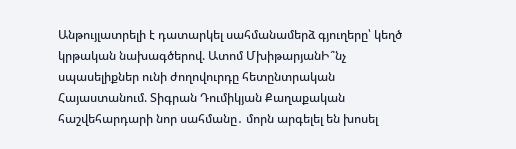Անթույլատրելի է դատարկել սահմանամերձ գյուղերը՝ կեղծ կրթական նախագծերով. Ատոմ ՄխիթարյանԻ՞նչ սպասելիքներ ունի ժողովուրդը հետընտրական Հայաստանում. Տիգրան Դումիկյան Քաղաքական հաշվեհարդարի նոր սահմանը․ մորն արգելել են խոսել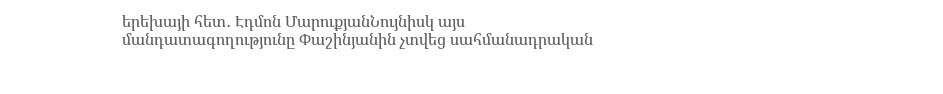երեխայի հետ․ Էդմոն ՄարուքյանՆույնիսկ այս մանդատագողությունը Փաշինյանին չտվեց սահմանադրական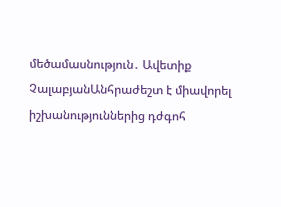մեծամասնություն․ Ավետիք ՉալաբյանԱնհրաժեշտ է միավորել իշխանություններից դժգոհ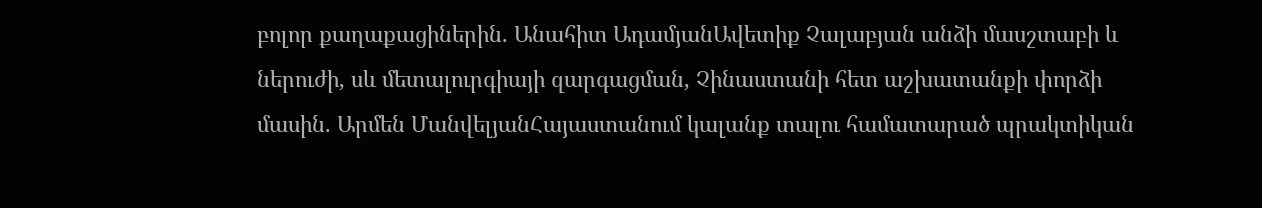բոլոր քաղաքացիներին. Անահիտ ԱդամյանԱվետիք Չալաբյան անձի մասշտաբի և ներուժի, սև մետալուրգիայի զարգացման, Չինաստանի հետ աշխատանքի փորձի մասին. Արմեն ՄանվելյանՀայաստանում կալանք տալու համատարած պրակտիկան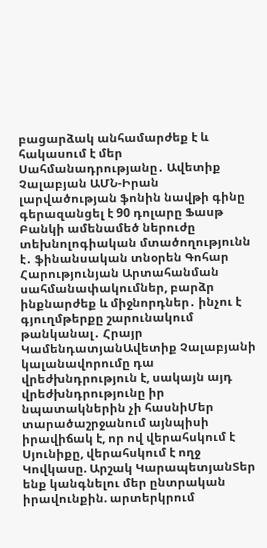բացարձակ անհամարժեք է և հակասում է մեր Սահմանադրությանը․ Ավետիք Չալաբյան ԱՄՆ-Իրան լարվածության ֆոնին նավթի գինը գերազանցել է 90 դոլարը Ֆասթ Բանկի ամենամեծ ներուժը տեխնոլոգիական մտածողությունն է․ ֆինանսական տնօրեն Գոհար Հարությունյան Արտահանման սահմանափակումներ, բարձր ինքնարժեք և միջնորդներ․ ինչու է գյուղմթերքը շարունակում թանկանալ․ Հրայր ԿամենդատյանԱվետիք Չալաբյանի կալանավորումը դա վրեժխնդրություն է, սակայն այդ վրեժխնդրությունը իր նպատակներին չի հասնիՄեր տարածաշրջանում այնպիսի իրավիճակ է, որ ով վերահսկում է Սյունիքը, վերահսկում է ողջ Կովկասը. Արշակ ԿարապետյանՏեր ենք կանգնելու մեր ընտրական իրավունքին. արտերկրում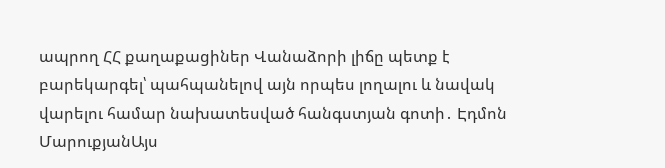ապրող ՀՀ քաղաքացիներ Վանաձորի լիճը պետք է բարեկարգել՝ պահպանելով այն որպես լողալու և նավակ վարելու համար նախատեսված հանգստյան գոտի․ Էդմոն ՄարուքյանԱյս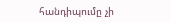հանդիպումը չի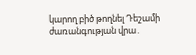կարող բիծ թողնել Դեշամի ժառանգության վրա․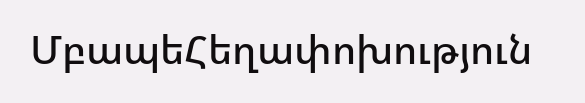ՄբապեՀեղափոխություն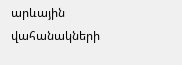արևային վահանակների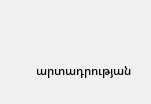արտադրության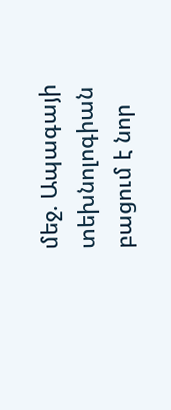մեջ. Ապագայի տեխնոլոգիան բացում է նոր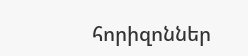հորիզոններ